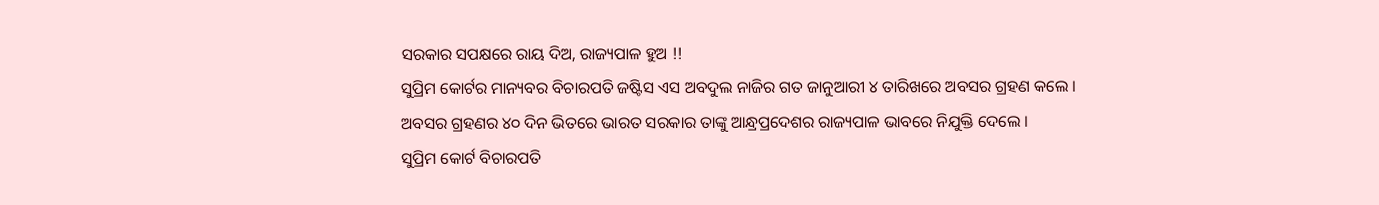ସରକାର ସପକ୍ଷରେ ରାୟ ଦିଅ, ରାଜ୍ୟପାଳ ହୁଅ !!
ସୁପ୍ରିମ କୋର୍ଟର ମାନ୍ୟବର ବିଚାରପତି ଜଷ୍ଟିସ ଏସ ଅବଦୁଲ ନାଜିର ଗତ ଜାନୁଆରୀ ୪ ତାରିଖରେ ଅବସର ଗ୍ରହଣ କଲେ ।
ଅବସର ଗ୍ରହଣର ୪୦ ଦିନ ଭିତରେ ଭାରତ ସରକାର ତାଙ୍କୁ ଆନ୍ଧ୍ରପ୍ରଦେଶର ରାଜ୍ୟପାଳ ଭାବରେ ନିଯୁକ୍ତି ଦେଲେ ।
ସୁପ୍ରିମ କୋର୍ଟ ବିଚାରପତି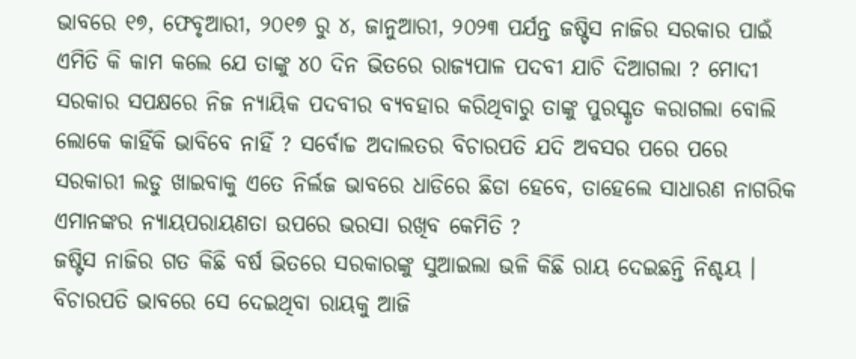ଭାବରେ ୧୭, ଫେବୃଆରୀ, ୨୦୧୭ ରୁ ୪, ଜାନୁଆରୀ, ୨୦୨୩ ପର୍ଯନ୍ତ ଜଷ୍ଟିସ ନାଜିର ସରକାର ପାଇଁ ଏମିତି କି କାମ କଲେ ଯେ ତାଙ୍କୁ ୪୦ ଦିନ ଭିତରେ ରାଜ୍ୟପାଳ ପଦବୀ ଯାଚି ଦିଆଗଲା ? ମୋଦୀ ସରକାର ସପକ୍ଷରେ ନିଜ ନ୍ୟାୟିକ ପଦବୀର ବ୍ୟବହାର କରିଥିବାରୁ ତାଙ୍କୁ ପୁରସ୍କୃତ କରାଗଲା ବୋଲି ଲୋକେ କାହିଁକି ଭାବିବେ ନାହିଁ ? ସର୍ବୋଚ୍ଚ ଅଦାଲତର ବିଚାରପତି ଯଦି ଅବସର ପରେ ପରେ ସରକାରୀ ଲଡୁ ଖାଇବାକୁ ଏତେ ନିର୍ଲଜ ଭାବରେ ଧାଡିରେ ଛିଡା ହେବେ, ତାହେଲେ ସାଧାରଣ ନାଗରିକ ଏମାନଙ୍କର ନ୍ୟାୟପରାୟଣତା ଉପରେ ଭରସା ରଖିବ କେମିତି ?
ଜଷ୍ଟିସ ନାଜିର ଗତ କିଛି ବର୍ଷ ଭିତରେ ସରକାରଙ୍କୁ ସୁଆଇଲା ଭଳି କିଛି ରାୟ ଦେଇଛନ୍ତି ନିଶ୍ଚୟ । ବିଚାରପତି ଭାବରେ ସେ ଦେଇଥିବା ରାୟକୁ ଆଜି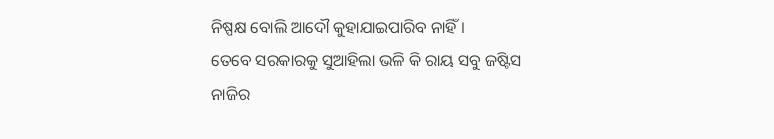ନିଷ୍ପକ୍ଷ ବୋଲି ଆଦୌ କୁହାଯାଇପାରିବ ନାହିଁ ।
ତେବେ ସରକାରକୁ ସୁଆହିଲା ଭଳି କି ରାୟ ସବୁ ଜଷ୍ଟିସ ନାଜିର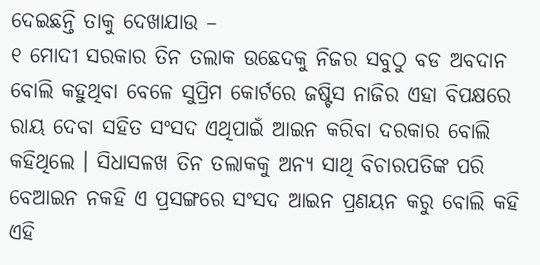ଦେଇଛନ୍ତି ତାକୁ ଦେଖାଯାଉ –
୧ ମୋଦୀ ସରକାର ତିନ ତଲାକ ଉଛେଦକୁ ନିଜର ସବୁଠୁ ବଡ ଅବଦାନ ବୋଲି କହୁଥିବା ବେଳେ ସୁପ୍ରିମ କୋର୍ଟରେ ଜଷ୍ଟିସ ନାଜିର ଏହା ବିପକ୍ଷରେ ରାୟ ଦେବା ସହିତ ସଂସଦ ଏଥିପାଇଁ ଆଇନ କରିବା ଦରକାର ବୋଲି କହିଥିଲେ । ସିଧାସଳଖ ତିନ ତଲାକକୁ ଅନ୍ୟ ସାଥି ବିଚାରପତିଙ୍କ ପରି ବେଆଇନ ନକହି ଏ ପ୍ରସଙ୍ଗରେ ସଂସଦ ଆଇନ ପ୍ରଣୟନ କରୁ ବୋଲି କହି ଏହି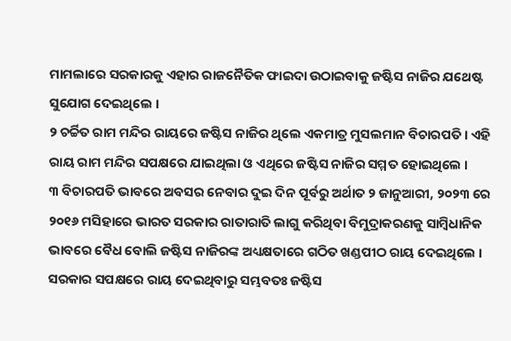ମାମଲାରେ ସରକାରକୁ ଏହାର ରାଜନୈତିକ ଫାଇଦା ଉଠାଇବାକୁ ଜଷ୍ଟିସ ନାଜିର ଯଥେଷ୍ଟ ସୁଯୋଗ ଦେଇଥିଲେ ।
୨ ଚର୍ଚ୍ଚିତ ରାମ ମନ୍ଦିର ରାୟରେ ଜଷ୍ଟିସ ନାଜିର ଥିଲେ ଏକମାତ୍ର ମୁସଲମାନ ବିଚାରପତି । ଏହି ରାୟ ରାମ ମନ୍ଦିର ସପକ୍ଷରେ ଯାଇଥିଲା ଓ ଏଥିରେ ଜଷ୍ଟିସ ନାଜିର ସମ୍ମତ ହୋଇଥିଲେ ।
୩ ବିଚାରପତି ଭାବରେ ଅବସର ନେବାର ଦୁଇ ଦିନ ପୂର୍ବରୁ ଅର୍ଥାତ ୨ ଜାନୁଆରୀ, ୨୦୨୩ ରେ ୨୦୧୬ ମସିହାରେ ଭାରତ ସରକାର ରାତାରାତି ଲାଗୁ କରିଥିବା ବିମୁଦ୍ରାକରଣକୁ ସାମ୍ବିଧାନିକ ଭାବରେ ବୈଧ ବୋଲି ଜଷ୍ଟିସ ନାଜିରଙ୍କ ଅଧ୍ୟକ୍ଷତାରେ ଗଠିତ ଖଣ୍ଡପୀଠ ରାୟ ଦେଇଥିଲେ ।
ସରକାର ସପକ୍ଷରେ ରାୟ ଦେଇଥିବାରୁ ସମ୍ଭବତଃ ଜଷ୍ଟିସ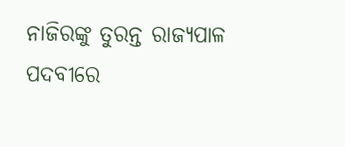ନାଜିରଙ୍କୁ ତୁରନ୍ତ ରାଜ୍ୟପାଳ ପଦବୀରେ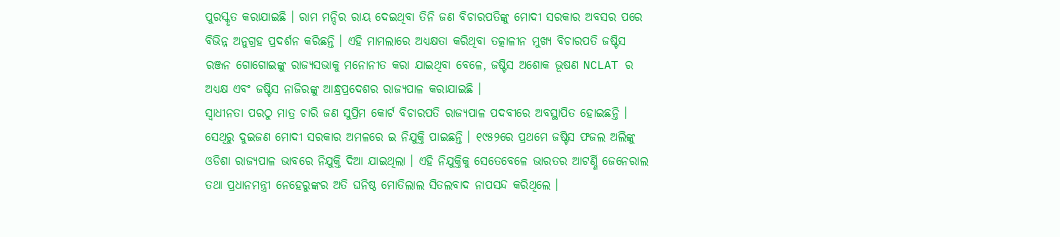ପୁରସ୍କୃତ କରାଯାଇଛି । ରାମ ମନ୍ଦିର ରାୟ ଦେଇଥିବା ତିନି ଜଣ ବିଚାରପତିଙ୍କୁ ମୋଦୀ ସରକାର ଅବସର ପରେ ବିଭିନ୍ନ ଅନୁଗ୍ରହ ପ୍ରଦର୍ଶନ କରିଛନ୍ତି । ଏହି ମାମଲାରେ ଅଧ୍ୟକ୍ଷତା କରିଥିବା ତତ୍କାଳୀନ ମୁଖ୍ୟ ବିଚାରପତି ଜଷ୍ଟିସ ରଞ୍ଜନ ଗୋଗୋଇଙ୍କୁ ରାଜ୍ୟସଭାକୁ ମନୋନୀତ କରା ଯାଇଥିବା ବେଳେ, ଜଷ୍ଟିସ ଅଶୋକ ଭୂଷଣ NCLAT ର ଅଧ୍ୟକ୍ଷ ଏବଂ ଜଷ୍ଟିସ ନାଜିରଙ୍କୁ ଆନ୍ଧ୍ରପ୍ରଦେଶର ରାଜ୍ୟପାଳ କରାଯାଇଛି ।
ସ୍ଵାଧୀନତା ପରଠୁ ମାତ୍ର ଚାରି ଜଣ ସୁପ୍ରିମ କୋର୍ଟ ବିଚାରପତି ରାଜ୍ୟପାଳ ପଦବୀରେ ଅବସ୍ଥାପିତ ହୋଇଛନ୍ତି । ସେଥିରୁ ଦୁଇଜଣ ମୋଦୀ ସରକାର ଅମଳରେ ଇ ନିଯୁକ୍ତି ପାଇଛନ୍ତି । ୧୯୫୨ରେ ପ୍ରଥମେ ଜଷ୍ଟିସ ଫଜଲ ଅଲିଙ୍କୁ ଓଡିଶା ରାଜ୍ୟପାଳ ଭାବରେ ନିଯୁକ୍ତି ଦିଆ ଯାଇଥିଲା । ଏହି ନିଯୁକ୍ତିକୁ ସେତେବେଳେ ଭାରତର ଆଟର୍ଣ୍ଣି ଜେନେରାଲ ତଥା ପ୍ରଧାନମନ୍ତ୍ରୀ ନେହେରୁଙ୍କର ଅତି ଘନିଷ୍ଠ ମୋତିଲାଲ ସିତଲବାଦ ନାପସନ୍ଦ କରିଥିଲେ ।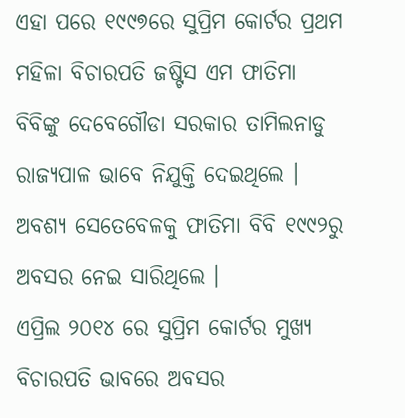ଏହା ପରେ ୧୯୯୭ରେ ସୁପ୍ରିମ କୋର୍ଟର ପ୍ରଥମ ମହିଳା ବିଚାରପତି ଜଷ୍ଟିସ ଏମ ଫାତିମା ବିବିଙ୍କୁ ଦେବେଗୌଡା ସରକାର ତାମିଲନାଡୁ ରାଜ୍ୟପାଳ ଭାବେ ନିଯୁକ୍ତି ଦେଇଥିଲେ । ଅବଶ୍ୟ ସେତେବେଳକୁ ଫାତିମା ବିବି ୧୯୯୨ରୁ ଅବସର ନେଇ ସାରିଥିଲେ ।
ଏପ୍ରିଲ ୨୦୧୪ ରେ ସୁପ୍ରିମ କୋର୍ଟର ମୁଖ୍ୟ ବିଚାରପତି ଭାବରେ ଅବସର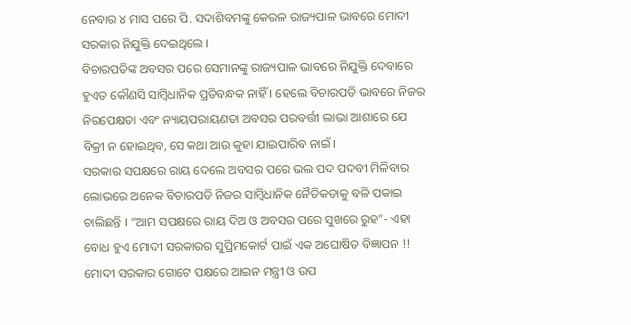ନେବାର ୪ ମାସ ପରେ ପି. ସଦାଶିବମଙ୍କୁ କେରଳ ରାଜ୍ୟପାଳ ଭାବରେ ମୋଦୀ ସରକାର ନିଯୁକ୍ତି ଦେଇଥିଲେ ।
ବିଚାରପତିଙ୍କ ଅବସର ପରେ ସେମାନଙ୍କୁ ରାଜ୍ୟପାଳ ଭାବରେ ନିଯୁକ୍ତି ଦେବାରେ ହୁଏତ କୌଣସି ସାମ୍ବିଧାନିକ ପ୍ରତିବନ୍ଧକ ନାହିଁ । ହେଲେ ବିଚାରପତି ଭାବରେ ନିଜର ନିରପେକ୍ଷତା ଏବଂ ନ୍ୟାୟପରାୟଣତା ଅବସର ପରବର୍ତ୍ତୀ ଲାଭା ଆଶାରେ ଯେ ବିକ୍ରୀ ନ ହୋଇଥିବ, ସେ କଥା ଆଉ କୁହା ଯାଇପାରିବ ନାଇଁ ।
ସରକାର ସପକ୍ଷରେ ରାୟ ଦେଲେ ଅବସର ପରେ ଭଲ ପଦ ପଦବୀ ମିଳିବାର ଲୋଭରେ ଅନେକ ବିଚାରପତି ନିଜର ସାମ୍ବିଧାନିକ ନୈତିକତାକୁ ବଳି ପକାଇ ଚାଲିଛନ୍ତି । “ଆମ ସପକ୍ଷରେ ରାୟ ଦିଅ ଓ ଅବସର ପରେ ସୁଖରେ ରୁହ”- ଏହା ବୋଧ ହୁଏ ମୋଦୀ ସରକାରର ସୁପ୍ରିମକୋର୍ଟ ପାଇଁ ଏକ ଅଘୋଷିତ ବିଜ୍ଞାପନ !!
ମୋଦୀ ସରକାର ଗୋଟେ ପକ୍ଷରେ ଆଇନ ମନ୍ତ୍ରୀ ଓ ଉପ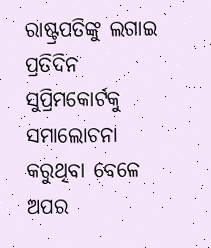ରାଷ୍ଟ୍ରପତିଙ୍କୁ ଲଗାଇ ପ୍ରତିଦିନ ସୁପ୍ରିମକୋର୍ଟକୁ ସମାଲୋଚନା କରୁଥିବା ବେଳେ ଅପର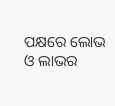ପକ୍ଷରେ ଲୋଭ ଓ ଲାଭର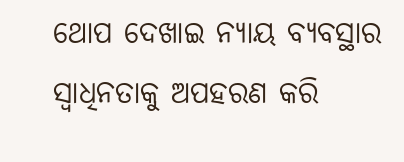ଥୋପ ଦେଖାଇ ନ୍ୟାୟ ବ୍ୟବସ୍ଥାର ସ୍ବାଧିନତାକୁ ଅପହରଣ କରି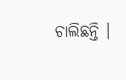ଚାଲିଛନ୍ତି ।